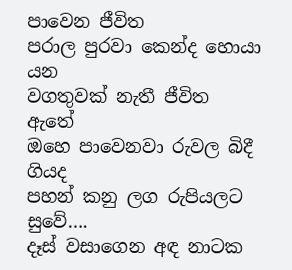පාවෙන ජීවිත
පරාල පුරවා කෙන්ද හොයා යන
වගතුවක් නැතී ජීවිත ඇතේ
ඔහෙ පාවෙනවා රුවල බිදී ගියද
පහන් කනු ලග රුපියලට සුවේ….
දෑස් වසාගෙන අඳ නාටක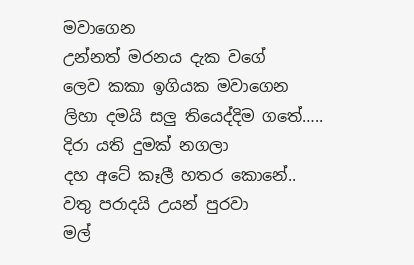මවාගෙන
උන්නත් මරනය දැක වගේ
ලෙව කකා ඉගියක මවාගෙන
ලිහා දමයි සලු තියෙද්දිම ගතේ…..
දිරා යති දුමක් නගලා
දහ අටේ කෑලී හතර කොනේ..
වතු පරාදයි උයන් පුරවා
මල්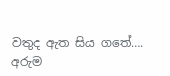වතුද ඇත සිය ගතේ….
අරුම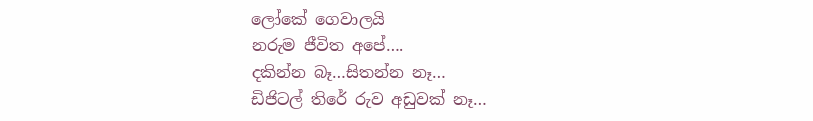ලෝකේ ගෙවාලයි
නරුම ජීවිත අපේ….
දකින්න බෑ…සිතන්න නෑ…
ඩිජිටල් තිරේ රුව අඩුවක් නෑ…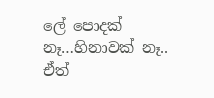ලේ පොදක් නෑ…හිනාවක් නෑ..
ඒත්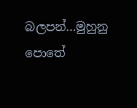බලපන්…මුහුනු පොතේ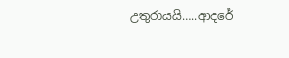උතුරායයි…..ආදරේ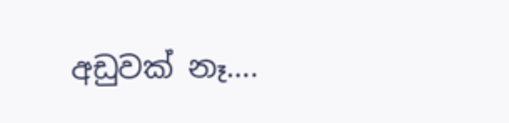අඩුවක් නෑ….